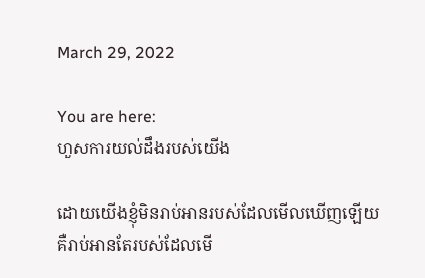March 29, 2022

You are here:
ហួសការយល់ដឹងរបស់យើង

ដោយយើងខ្ញុំមិនរាប់អានរបស់ដែលមើលឃើញឡើយ គឺរាប់អានតែរបស់ដែលមើ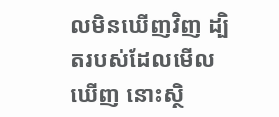លមិនឃើញវិញ ដ្បិតរបស់ដែលមើលឃើញ នោះស្ថិ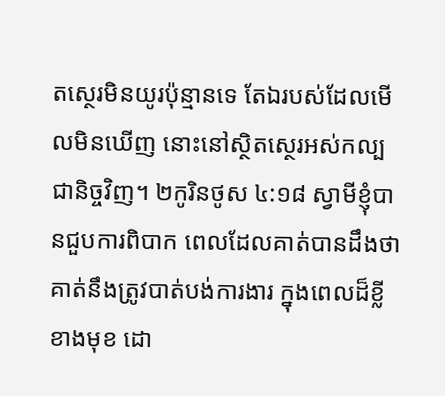តស្ថេរមិនយូរប៉ុន្មានទេ តែឯរបស់ដែលមើលមិនឃើញ នោះនៅស្ថិតស្ថេរអស់កល្បជានិច្ចវិញ។ ២កូរិនថូស ៤:១៨ ស្វាមីខ្ញុំបានជួបការពិបាក ពេលដែលគាត់បានដឹងថា គាត់នឹងត្រូវបាត់បង់ការងារ ក្នុងពេលដ៏ខ្លីខាងមុខ ដោ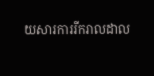យសារការរីករាលដាល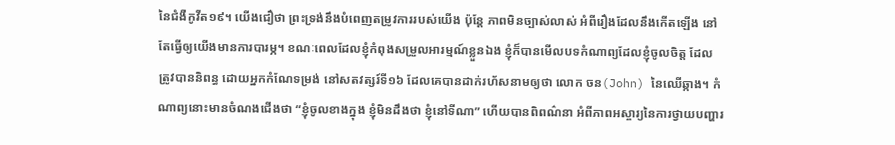នៃជំងឺកូវីត១៩។ យើងជឿថា ព្រះទ្រង់នឹងបំពេញតម្រូវការរបស់យើង ប៉ុន្តែ ភាពមិនច្បាស់លាស់ អំពីរឿងដែលនឹងកើតឡើង នៅតែធ្វើឲ្យយើងមានការបារម្ភ។ ខណៈពេលដែលខ្ញុំកំពុងសម្រួលអារម្មណ៍ខ្លួនឯង ខ្ញុំក៏បានមើលបទកំណាព្យដែលខ្ញុំចូលចិត្ត ដែលត្រូវបាននិពន្ធ ដោយអ្នកកំណែទម្រង់ នៅសតវត្សរ៍ទី១៦ ដែលគេបានដាក់រហ័សនាមឲ្យថា លោក ចន(John) នៃឈើឆ្កាង។ កំណាព្យនោះមានចំណងជើងថា “ខ្ញុំចូលខាងក្នុង ខ្ញុំមិនដឹងថា ខ្ញុំនៅទីណា” ហើយបានពិពណ៌នា អំពីភាពអស្ចារ្យនៃការថ្វាយបញ្ហារ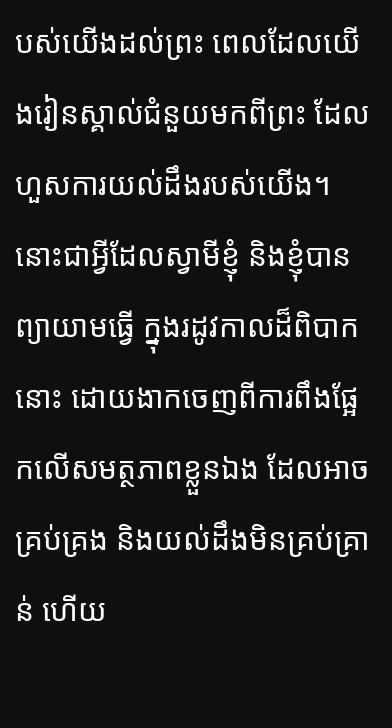បស់យើងដល់ព្រះ ពេលដែលយើងរៀនស្គាល់ជំនួយមកពីព្រះ ដែលហួសការយល់ដឹងរបស់យើង។ នោះជាអ្វីដែលស្វាមីខ្ញុំ និងខ្ញុំបានព្យាយាមធ្វើ ក្នុងរដូវកាលដ៏ពិបាកនោះ ដោយងាកចេញពីការពឹងផ្អែកលើសមត្ថភាពខ្លួនឯង ដែលអាចគ្រប់គ្រង និងយល់ដឹងមិនគ្រប់គ្រាន់ ហើយ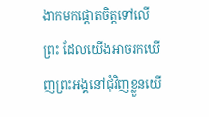ងាកមកផ្តោតចិត្តទៅលើព្រះ ដែលយើងអាចរកឃើញព្រះអង្គនៅជុំវិញខ្លួនយើ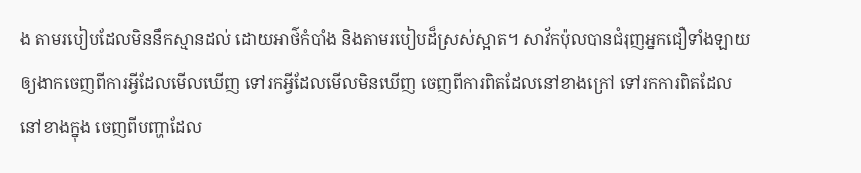ង តាមរបៀបដែលមិននឹកស្មានដល់ ដោយអាថ៌កំបាំង និងតាមរបៀបដ៏ស្រស់ស្អាត។ សាវ័កប៉ុលបានជំរុញអ្នកជឿទាំងឡាយ ឲ្យងាកចេញពីការអ្វីដែលមើលឃើញ ទៅរកអ្វីដែលមើលមិនឃើញ ចេញពីការពិតដែលនៅខាងក្រៅ ទៅរកការពិតដែលនៅខាងក្នុង ចេញពីបញ្ហាដែល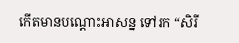កើតមានបណ្ដោះអាសន្ន ទៅរក “សិរី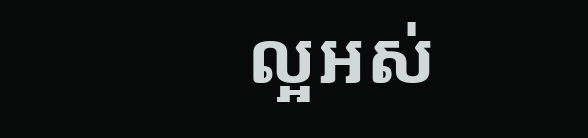ល្អអស់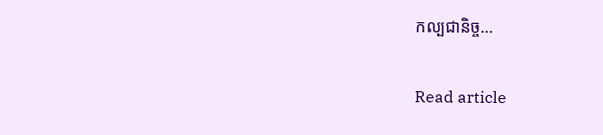កល្បជានិច្ច…

Read article